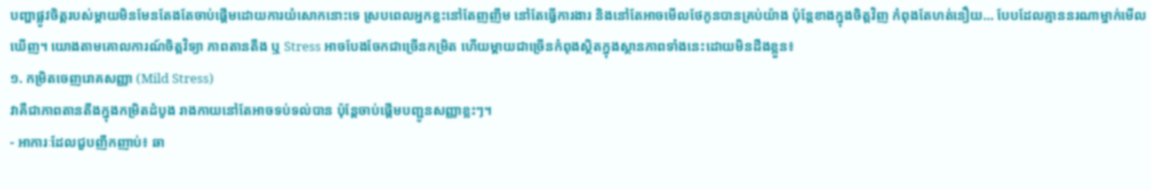បញ្ហាផ្លូវចិត្តរបស់ម្ដាយមិនមែនតែងតែចាប់ផ្ដើមដោយការយំសោកនោះទេ ស្របពេលអ្នកខ្លះនៅតែញញឹម នៅតែធ្វើការងារ និងនៅតែអាចមើលថែកូនបានគ្រប់យ៉ាង ប៉ុន្តែខាងក្នុងចិត្តវិញ កំពុងតែហត់នឿយ… បែបដែលគ្មាននរណាម្នាក់មើលឃើញ។ យោងតាមគោលការណ៍ចិត្តវិទ្យា ភាពតានតឹង ឬ Stress អាចបែងចែកជាច្រើនកម្រិត ហើយម្ដាយជាច្រើនកំពុងស្ថិតក្នុងស្ថានភាពទាំងនេះដោយមិនដឹងខ្លួន៖
១. កម្រិតចេញរោគសញ្ញា (Mild Stress)
វាគឺជាភាពតានតឹងក្នុងកម្រិតដំបូង រាងកាយនៅតែអាចទប់ទល់បាន ប៉ុន្តែចាប់ផ្ដើមបញ្ជូនសញ្ញាខ្លះៗ។
- អាការៈដែលជួបញឹកញាប់៖ ឆា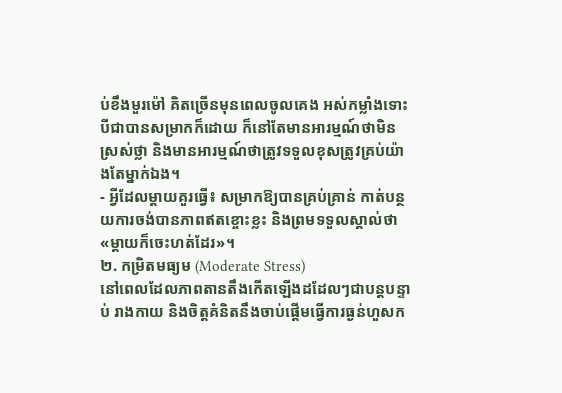ប់ខឹងមួរម៉ៅ គិតច្រើនមុនពេលចូលគេង អស់កម្លាំងទោះបីជាបានសម្រាកក៏ដោយ ក៏នៅតែមានអារម្មណ៍ថាមិនស្រស់ថ្លា និងមានអារម្មណ៍ថាត្រូវទទួលខុសត្រូវគ្រប់យ៉ាងតែម្នាក់ឯង។
- អ្វីដែលម្ដាយគួរធ្វើ៖ សម្រាកឱ្យបានគ្រប់គ្រាន់ កាត់បន្ថយការចង់បានភាពឥតខ្ចោះខ្លះ និងព្រមទទួលស្គាល់ថា «ម្ដាយក៏ចេះហត់ដែរ»។
២. កម្រិតមធ្យម (Moderate Stress)
នៅពេលដែលភាពតានតឹងកើតឡើងដដែលៗជាបន្តបន្ទាប់ រាងកាយ និងចិត្តគំនិតនឹងចាប់ផ្ដើមធ្វើការធ្ងន់ហួសក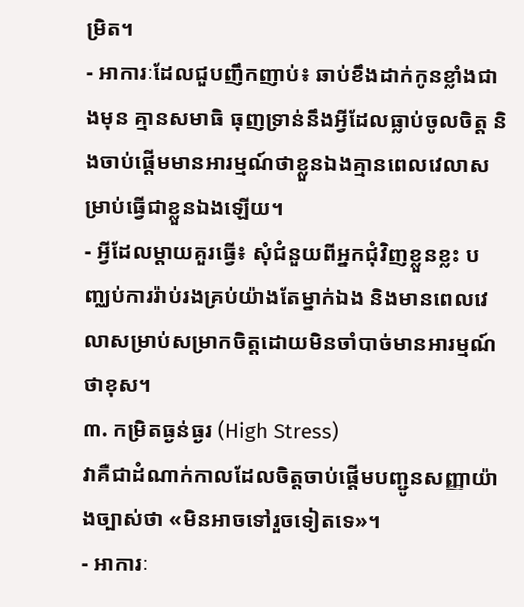ម្រិត។
- អាការៈដែលជួបញឹកញាប់៖ ឆាប់ខឹងដាក់កូនខ្លាំងជាងមុន គ្មានសមាធិ ធុញទ្រាន់នឹងអ្វីដែលធ្លាប់ចូលចិត្ត និងចាប់ផ្ដើមមានអារម្មណ៍ថាខ្លួនឯងគ្មានពេលវេលាសម្រាប់ធ្វើជាខ្លួនឯងឡើយ។
- អ្វីដែលម្ដាយគួរធ្វើ៖ សុំជំនួយពីអ្នកជុំវិញខ្លួនខ្លះ បញ្ឈប់ការរ៉ាប់រងគ្រប់យ៉ាងតែម្នាក់ឯង និងមានពេលវេលាសម្រាប់សម្រាកចិត្តដោយមិនចាំបាច់មានអារម្មណ៍ថាខុស។
៣. កម្រិតធ្ងន់ធ្ងរ (High Stress)
វាគឺជាដំណាក់កាលដែលចិត្តចាប់ផ្ដើមបញ្ជូនសញ្ញាយ៉ាងច្បាស់ថា «មិនអាចទៅរួចទៀតទេ»។
- អាការៈ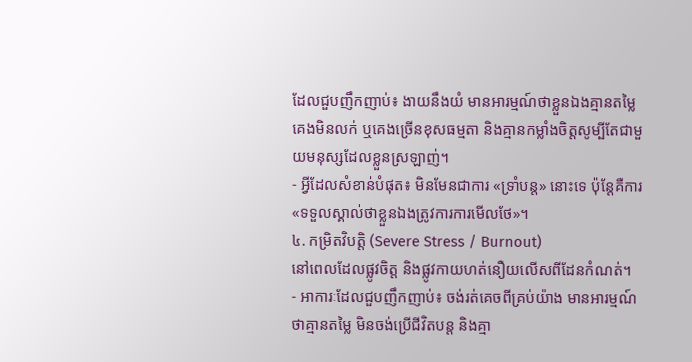ដែលជួបញឹកញាប់៖ ងាយនឹងយំ មានអារម្មណ៍ថាខ្លួនឯងគ្មានតម្លៃ គេងមិនលក់ ឬគេងច្រើនខុសធម្មតា និងគ្មានកម្លាំងចិត្តសូម្បីតែជាមួយមនុស្សដែលខ្លួនស្រឡាញ់។
- អ្វីដែលសំខាន់បំផុត៖ មិនមែនជាការ «ទ្រាំបន្ត» នោះទេ ប៉ុន្តែគឺការ «ទទួលស្គាល់ថាខ្លួនឯងត្រូវការការមើលថែ»។
៤. កម្រិតវិបត្តិ (Severe Stress / Burnout)
នៅពេលដែលផ្លូវចិត្ត និងផ្លូវកាយហត់នឿយលើសពីដែនកំណត់។
- អាការៈដែលជួបញឹកញាប់៖ ចង់រត់គេចពីគ្រប់យ៉ាង មានអារម្មណ៍ថាគ្មានតម្លៃ មិនចង់ប្រើជីវិតបន្ត និងគ្មា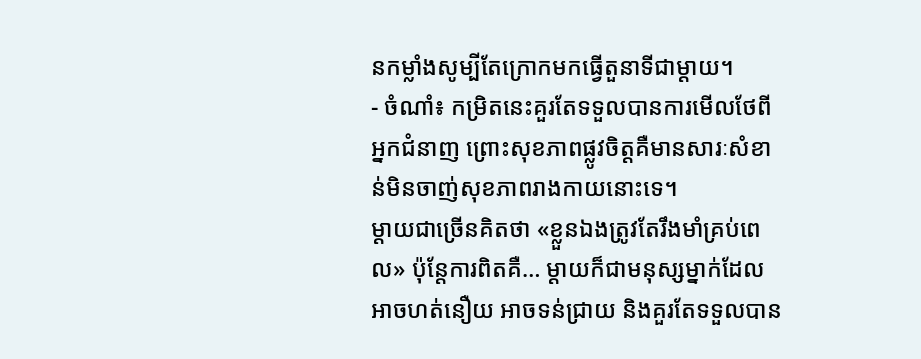នកម្លាំងសូម្បីតែក្រោកមកធ្វើតួនាទីជាម្ដាយ។
- ចំណាំ៖ កម្រិតនេះគួរតែទទួលបានការមើលថែពីអ្នកជំនាញ ព្រោះសុខភាពផ្លូវចិត្តគឺមានសារៈសំខាន់មិនចាញ់សុខភាពរាងកាយនោះទេ។
ម្ដាយជាច្រើនគិតថា «ខ្លួនឯងត្រូវតែរឹងមាំគ្រប់ពេល» ប៉ុន្តែការពិតគឺ… ម្ដាយក៏ជាមនុស្សម្នាក់ដែលអាចហត់នឿយ អាចទន់ជ្រាយ និងគួរតែទទួលបាន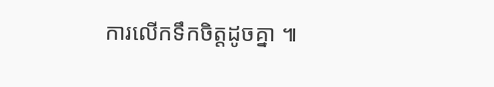ការលើកទឹកចិត្តដូចគ្នា ៕